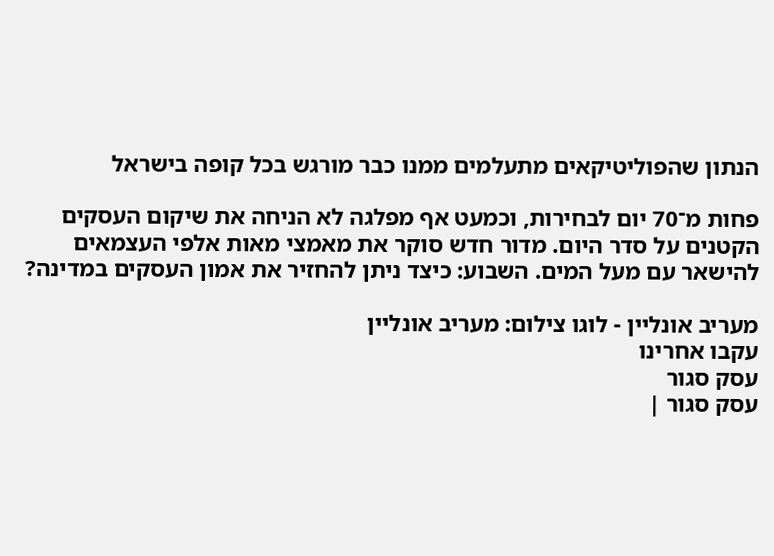הנתון שהפוליטיקאים מתעלמים ממנו כבר מורגש בכל קופה בישראל

פחות מ־70 יום לבחירות, וכמעט אף מפלגה לא הניחה את שיקום העסקים הקטנים על סדר היום. מדור חדש סוקר את מאמצי מאות אלפי העצמאים להישאר עם מעל המים. השבוע: כיצד ניתן להחזיר את אמון העסקים במדינה?

מעריב אונליין - לוגו צילום: מעריב אונליין
עקבו אחרינו
עסק סגור
עסק סגור |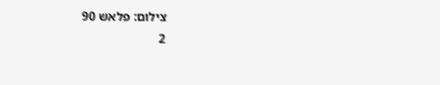צילום: פלאש 90
2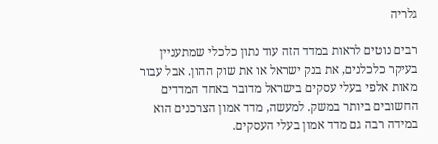גלריה

רבים נוטים לראות במדד הזה עוד נתון כלכלי שמתעניין בעיקר כלכלנים, את בנק ישראל או את שוק ההון. אבל עבור מאות אלפי בעלי עסקים בישראל מדובר באחד המדדים החשובים ביותר במשק. למעשה, מדד אמון הצרכנים הוא במידה רבה גם מדד אמון בעלי העסקים.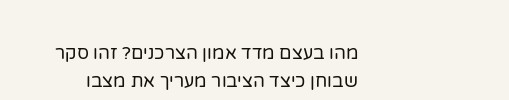מהו בעצם מדד אמון הצרכנים? זהו סקר שבוחן כיצד הציבור מעריך את מצבו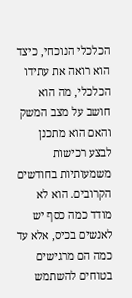הכלכלי הנוכחי, כיצד הוא רואה את עתידו הכלכלי, מה הוא חושב על מצב המשק והאם הוא מתכנן לבצע רכישות משמעותיות בחודשים הקרובים. הוא לא מודד כמה כסף יש לאנשים בכיס, אלא עד כמה הם מרגישים בטוחים להשתמש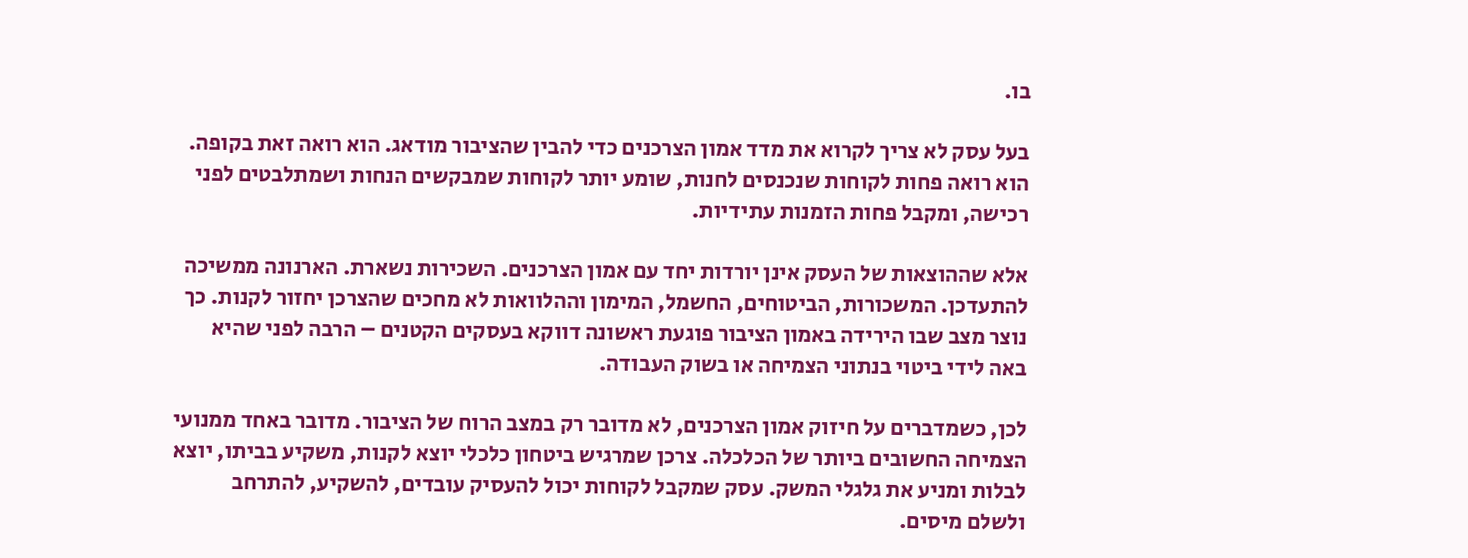בו.

בעל עסק לא צריך לקרוא את מדד אמון הצרכנים כדי להבין שהציבור מודאג. הוא רואה זאת בקופה. הוא רואה פחות לקוחות שנכנסים לחנות, שומע יותר לקוחות שמבקשים הנחות ושמתלבטים לפני רכישה, ומקבל פחות הזמנות עתידיות.

אלא שההוצאות של העסק אינן יורדות יחד עם אמון הצרכנים. השכירות נשארת. הארנונה ממשיכה להתעדכן. המשכורות, הביטוחים, החשמל, המימון וההלוואות לא מחכים שהצרכן יחזור לקנות. כך נוצר מצב שבו הירידה באמון הציבור פוגעת ראשונה דווקא בעסקים הקטנים – הרבה לפני שהיא באה לידי ביטוי בנתוני הצמיחה או בשוק העבודה.

לכן, כשמדברים על חיזוק אמון הצרכנים, לא מדובר רק במצב הרוח של הציבור. מדובר באחד ממנועי הצמיחה החשובים ביותר של הכלכלה. צרכן שמרגיש ביטחון כלכלי יוצא לקנות, משקיע בביתו, יוצא לבלות ומניע את גלגלי המשק. עסק שמקבל לקוחות יכול להעסיק עובדים, להשקיע, להתרחב ולשלם מיסים.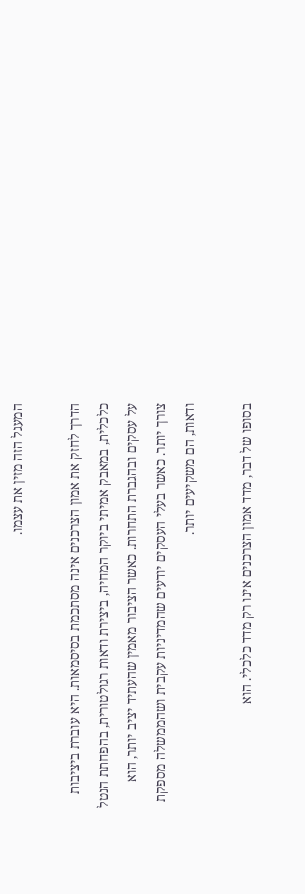המעגל הזה מזין את עצמו.

הדרך לחזק את אמון הצרכנים אינה מסתכמת בסיסמאות. היא עוברת ביציבות כלכלית, במאבק אמיתי ביוקר המחיה, ביצירת ודאות רגולטורית, בהפחתת הנטל על עסקים ובהגברת התחרות. כאשר הציבור מאמין שהעתיד יציב יותר, הוא צורך יותר. כאשר בעלי העסקים יודעים שהמדיניות עקבית ושהממשלה מספקת ודאות, הם משקיעים יותר.

בסופו של דבר, מדד אמון הצרכנים אינו רק מדד כלכלי. הוא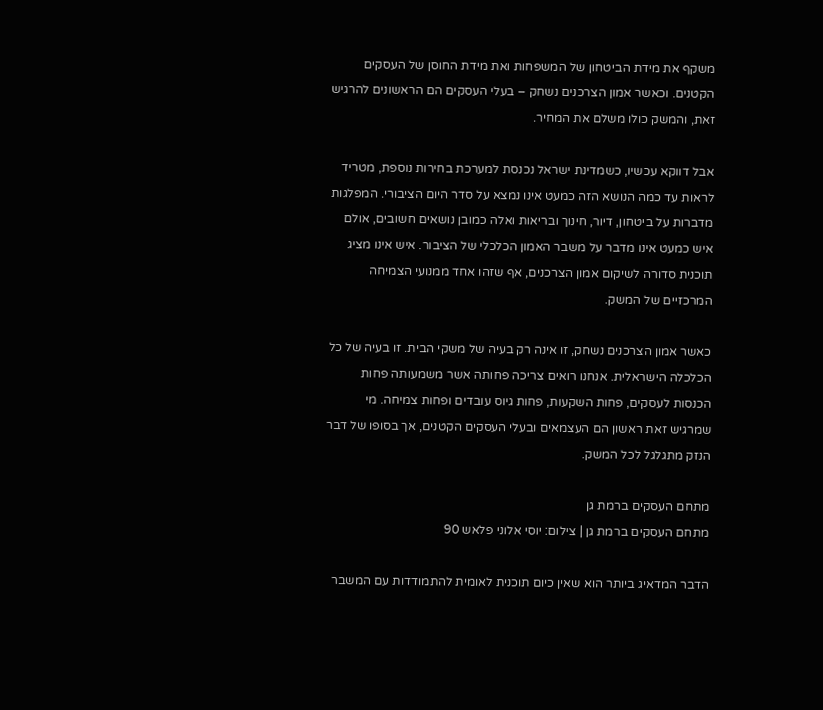משקף את מידת הביטחון של המשפחות ואת מידת החוסן של העסקים הקטנים. וכאשר אמון הצרכנים נשחק – בעלי העסקים הם הראשונים להרגיש זאת, והמשק כולו משלם את המחיר.

אבל דווקא עכשיו, כשמדינת ישראל נכנסת למערכת בחירות נוספת, מטריד לראות עד כמה הנושא הזה כמעט אינו נמצא על סדר היום הציבורי. המפלגות מדברות על ביטחון, דיור, חינוך ובריאות ואלה כמובן נושאים חשובים, אולם איש כמעט אינו מדבר על משבר האמון הכלכלי של הציבור. איש אינו מציג תוכנית סדורה לשיקום אמון הצרכנים, אף שזהו אחד ממנועי הצמיחה המרכזיים של המשק.

כאשר אמון הצרכנים נשחק, זו אינה רק בעיה של משקי הבית. זו בעיה של כל הכלכלה הישראלית. אנחנו רואים צריכה פחותה אשר משמעותה פחות הכנסות לעסקים, פחות השקעות, פחות גיוס עובדים ופחות צמיחה. מי שמרגיש זאת ראשון הם העצמאים ובעלי העסקים הקטנים, אך בסופו של דבר הנזק מתגלגל לכל המשק.

מתחם העסקים ברמת גן
מתחם העסקים ברמת גן | צילום: יוסי אלוני פלאש 90

הדבר המדאיג ביותר הוא שאין כיום תוכנית לאומית להתמודדות עם המשבר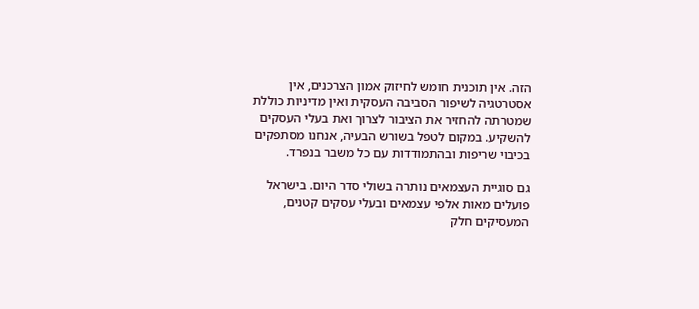הזה. אין תוכנית חומש לחיזוק אמון הצרכנים, אין אסטרטגיה לשיפור הסביבה העסקית ואין מדיניות כוללת שמטרתה להחזיר את הציבור לצרוך ואת בעלי העסקים להשקיע. במקום לטפל בשורש הבעיה, אנחנו מסתפקים בכיבוי שריפות ובהתמודדות עם כל משבר בנפרד.

גם סוגיית העצמאים נותרה בשולי סדר היום. בישראל פועלים מאות אלפי עצמאים ובעלי עסקים קטנים, המעסיקים חלק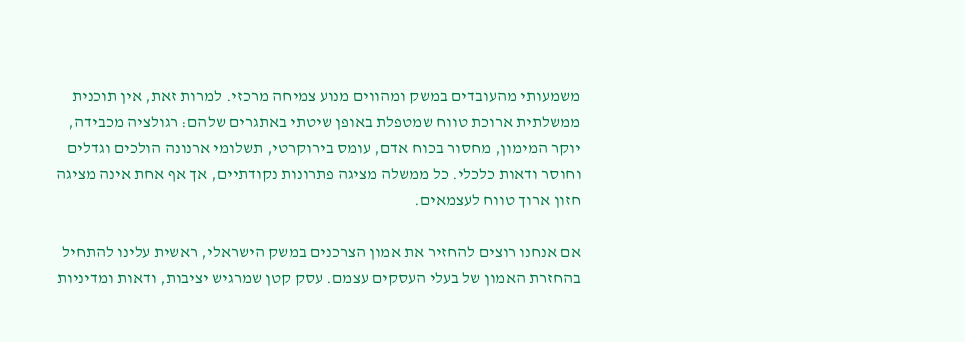משמעותי מהעובדים במשק ומהווים מנוע צמיחה מרכזי. למרות זאת, אין תוכנית ממשלתית ארוכת טווח שמטפלת באופן שיטתי באתגרים שלהם: רגולציה מכבידה, יוקר המימון, מחסור בכוח אדם, עומס בירוקרטי, תשלומי ארנונה הולכים וגדלים וחוסר ודאות כלכלי. כל ממשלה מציגה פתרונות נקודתיים, אך אף אחת אינה מציגה חזון ארוך טווח לעצמאים.

אם אנחנו רוצים להחזיר את אמון הצרכנים במשק הישראלי, ראשית עלינו להתחיל בהחזרת האמון של בעלי העסקים עצמם. עסק קטן שמרגיש יציבות, ודאות ומדיניות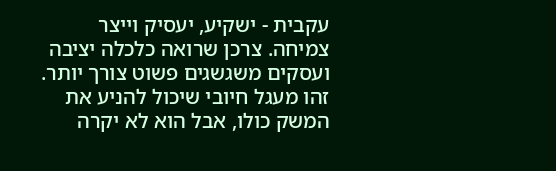עקבית - ישקיע, יעסיק וייצר צמיחה. צרכן שרואה כלכלה יציבה ועסקים משגשגים פשוט צורך יותר. זהו מעגל חיובי שיכול להניע את המשק כולו, אבל הוא לא יקרה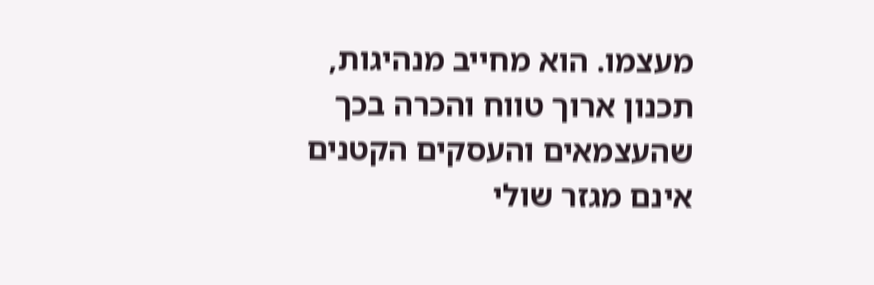מעצמו. הוא מחייב מנהיגות, תכנון ארוך טווח והכרה בכך שהעצמאים והעסקים הקטנים אינם מגזר שולי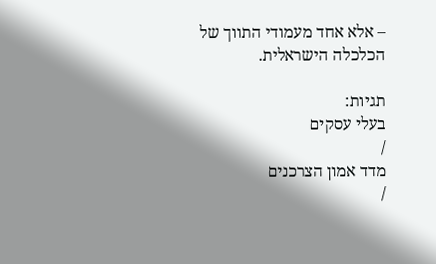– אלא אחד מעמודי התווך של הכלכלה הישראלית.

תגיות:
בעלי עסקים
/
מדד אמון הצרכנים
/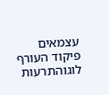עצמאים
פיקוד העורף לוגוהתרעות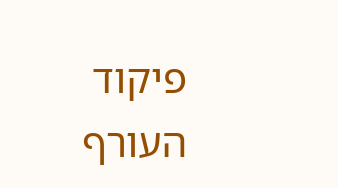פיקוד העורף